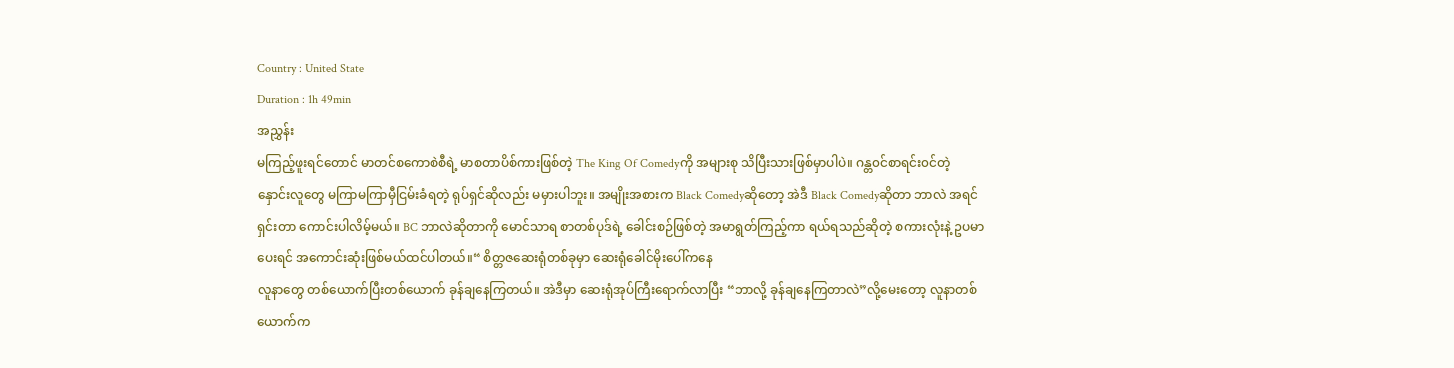Country : United State
Duration : 1h 49min
အညွှန်း
မကြည့်ဖူးရင်တောင် မာတင်စကောစဲစီရဲ့ မာစတာပိစ်ကားဖြစ်တဲ့ The King Of Comedyကို အများစု သိပြီးသားဖြစ်မှာပါပဲ။ ဂန္တ၀င်စာရင်း၀င်တဲ့ နှောင်းလူတွေ မကြာမကြာမှီငြမ်းခံရတဲ့ ရုပ်ရှင်ဆိုလည်း မမှားပါဘူး။ အမျိုးအစားက Black Comedyဆိုတော့ အဲဒီ Black Comedyဆိုတာ ဘာလဲ အရင်ရှင်းတာ ကောင်းပါလိမ့်မယ်။ BC ဘာလဲဆိုတာကို မောင်သာရ စာတစ်ပုဒ်ရဲ့ ခေါင်းစဉ်ဖြစ်တဲ့ အမာရွတ်ကြည့်ကာ ရယ်ရသည်ဆိုတဲ့ စကားလုံးနဲ့ ဥပမာပေးရင် အကောင်းဆုံးဖြစ်မယ်ထင်ပါတယ်။“ စိတ္တဇဆေးရုံတစ်ခုမှာ ဆေးရုံခေါင်မိုးပေါ်ကနေ
လူနာတွေ တစ်ယောက်ပြီးတစ်ယောက် ခုန်ချနေကြတယ်။ အဲဒီမှာ ဆေးရုံအုပ်ကြီးရောက်လာပြီး “ဘာလို့ ခုန်ချနေကြတာလဲ”လို့မေးတော့ လူနာတစ်ယောက်က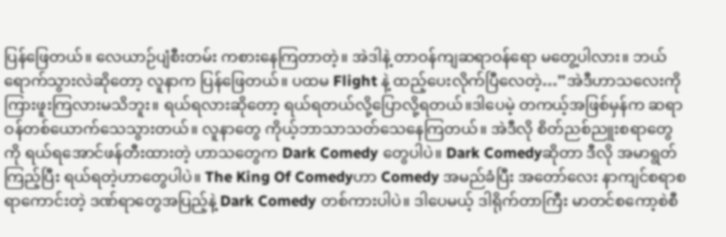ပြန်ဖြေတယ်။ လေယာဉ်ပျံစီးတမ်း ကစားနေကြတာတဲ့။ အဲဒါနဲ့ တာဝန်ကျဆရာဝန်ရော မတွေ့ပါလား။ ဘယ်ရောက်သွားလဲဆိုတော့ လူနာက ပြန်ဖြေတယ်။ ပထမ Flight နဲ့ ထည့်ပေးလိုက်ပြီလေတဲ့…”အဲဒီဟာသလေးကို ကြားဖူးကြလားမသိဘူး။ ရယ်ရလားဆိုတော့ ရယ်ရတယ်လို့ပြောလို့ရတယ်။ဒါပေမဲ့ တကယ့်အဖြစ်မှန်က ဆရာဝန်တစ်ယောက်သေသွားတယ်။ လူနာတွေ ကိုယ့်ဘာသာသတ်သေနေကြတယ်။ အဲဒီလို စိတ်ညစ်ညူးစရာတွေကို ရယ်ရအောင်ဖန်တီးထားတဲ့ ဟာသတွေက Dark Comedy တွေပါပဲ။ Dark Comedyဆိုတာ ဒီလို အမာရွတ်ကြည့်ပြီး ရယ်ရတဲ့ဟာတွေပါပဲ။ The King Of Comedyဟာ Comedy အမည်ခံပြီး အတော်လေး နာကျင်စရာစရာကောင်းတဲ့ ဒဏ်ရာတွေအပြည့်နဲ့ Dark Comedy တစ်ကားပါပဲ။ ဒါပေမယ့် ဒါရိုက်တာကြီး မာတင်စကော့စဲစီ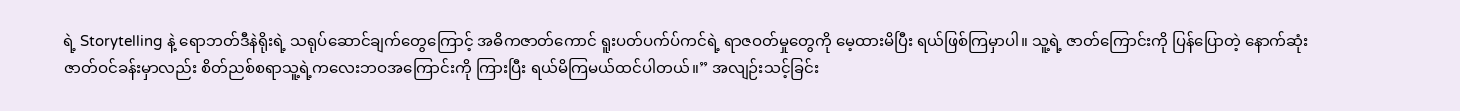ရဲ့ Storytelling နဲ့ ရောဘတ်ဒီနဲရိုးရဲ့ သရုပ်ဆောင်ချက်တွေကြောင့် အဓိကဇာတ်ကောင် ရူးပတ်ပက်ပ်ကင်ရဲ့ ရာဇဝတ်မှုတွေကို မေ့ထားမိပြီး ရယ်ဖြစ်ကြမှာပါ။ သူ့ရဲ့ ဇာတ်ကြောင်းကို ပြန်ပြောတဲ့ နောက်ဆုံးဇာတ်ဝင်ခန်းမှာလည်း စိတ်ညစ်စရာသူ့ရဲ့ကလေးဘဝအကြောင်းကို ကြားပြီး ရယ်မိကြမယ်ထင်ပါတယ်။” အလျဉ်းသင့်ခြင်း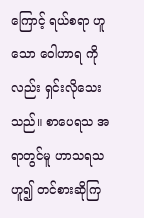ကြောင့် ရယ်စရာ ဟူသော ဝေါဟာရ ကိုလည်း ရှင်းလိုသေးသည်။ စာပေရသ အရာတွင်မူ ဟာသရသဟူ၍ တင်စားဆိုကြ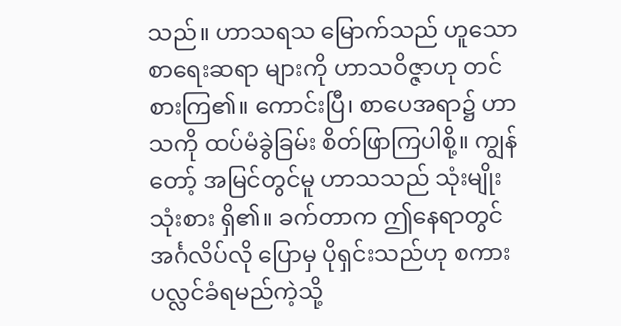သည်။ ဟာသရသ မြောက်သည် ဟူသော စာရေးဆရာ များကို ဟာသဝိဇ္ဇာဟု တင်စားကြ၏။ ကောင်းပြီ၊ စာပေအရာ၌ ဟာသကို ထပ်မံခွဲခြမ်း စိတ်ဖြာကြပါစို့။ ကျွန်တော့် အမြင်တွင်မူ ဟာသသည် သုံးမျိုးသုံးစား ရှိ၏။ ခက်တာက ဤနေရာတွင် အင်္ဂလိပ်လို ပြောမှ ပိုရှင်းသည်ဟု စကားပလ္လင်ခံရမည်ကဲ့သို့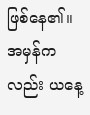ဖြစ်နေ၏။ အမှန်ကလည်း ယနေ့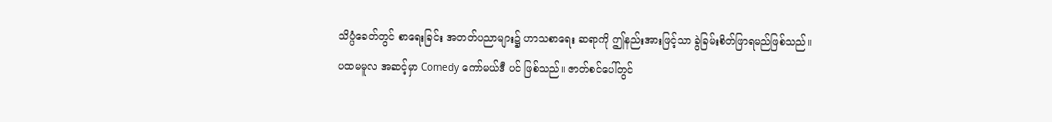သိပ္ပံခေတ်တွင် စာရေးခြင်း အတတ်ပညာများ၌ ဟာသစာရေး ဆရာကို ဤနည်းအားဖြင့်သာ ခွဲခြမ်းစိတ်ဖြာရမည်ဖြစ်သည်။
ပထမမူလ အဆင့်မှာ Comedy ကော်မယ်ဒီ ပင် ဖြစ်သည်။ ဇာတ်စင်ပေါ်တွင်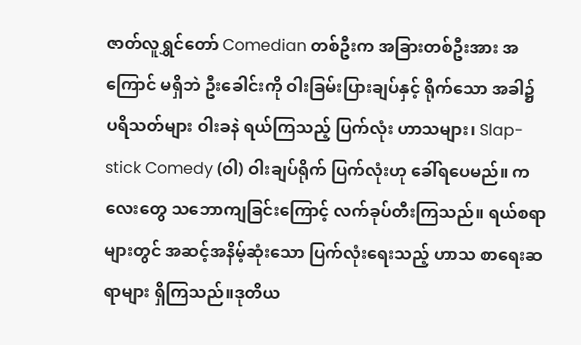ဇာတ်လူရွှင်တော် Comedian တစ်ဦးက အခြားတစ်ဦးအား အကြောင် မရှိဘဲ ဦးခေါင်းကို ဝါးခြမ်းပြားချပ်နှင့် ရိုက်သော အခါ၌ ပရိသတ်များ ဝါးခနဲ ရယ်ကြသည့် ပြက်လုံး ဟာသများ၊ Slap-stick Comedy (ဝါ) ဝါးချပ်ရိုက် ပြက်လုံးဟု ခေါ်ရပေမည်။ ကလေးတွေ သဘောကျခြင်းကြောင့် လက်ခုပ်တီးကြသည်။ ရယ်စရာများတွင် အဆင့်အနိမ့်ဆုံးသော ပြက်လုံးရေးသည့် ဟာသ စာရေးဆရာများ ရှိကြသည်။ဒုတိယ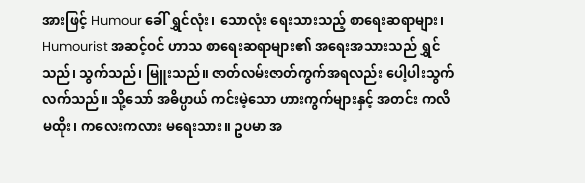အားဖြင့် Humour ခေါ် ရွှင်လုံး၊ သောလုံး ရေးသားသည့် စာရေးဆရာများ၊ Humourist အဆင့်ဝင် ဟာသ စာရေးဆရာများ၏ အရေးအသားသည် ရွှင်သည်၊ သွက်သည်၊ မြူးသည်။ ဇာတ်လမ်းဇာတ်ကွက်အရလည်း ပေါ့ပါးသွက် လက်သည်။ သို့သော် အဓိပ္ပာယ် ကင်းမဲ့သော ဟားကွက်များနှင့် အတင်း ကလိမထိုး၊ ကလေးကလား မရေးသား။ ဥပမာ အ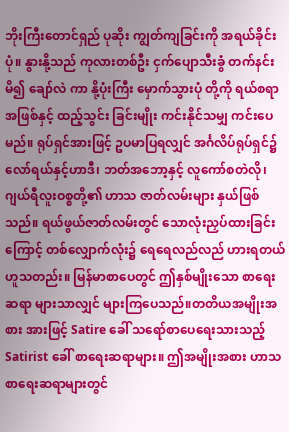ဘိုးကြီးတောင်ရှည် ပုဆိုး ကျွတ်ကျခြင်းကို အရယ်ခိုင်းပုံ။ နွားနို့သည် ကုလားတစ်ဦး ငှက်ပျောသီးခွံ တက်နင်းမိ၍ ချော်လဲ ကာ နို့ပုံးကြီး မှောက်သွားပုံ တို့ကို ရယ်စရာ အဖြစ်နှင့် ထည့်သွင်း ခြင်းမျိုး ကင်းနိုင်သမျှ ကင်းပေမည်။ ရုပ်ရှင်အားဖြင့် ဥပမာပြရလျှင် အင်္ဂလိပ်ရုပ်ရှင်၌ လော်ရယ်နှင့်ဟာဒီ၊ ဘတ်အဘော့နှင့် လူကော်စတဲလို၊ ဂျယ်ရီလူးဝစ္စတို့၏ ဟာသ ဇာတ်လမ်းများ နှယ်ဖြစ်သည်။ ရယ်ဖွယ်ဇာတ်လမ်းတွင် သောလုံးညှပ်ထားခြင်းကြောင့် တစ်လျှောက်လုံး၌ ရေရေလည်လည် ဟားရတယ် ဟူသတည်း။ မြန်မာစာပေတွင် ဤနှစ်မျိုးသော စာရေးဆရာ များသာလျှင် များကြပေသည်။တတိယအမျိုးအစား အားဖြင့် Satire ခေါ် သရော်စာပေရေးသားသည့် Satirist ခေါ် စာရေးဆရာများ။ ဤအမျိုးအစား ဟာသ စာရေးဆရာများတွင်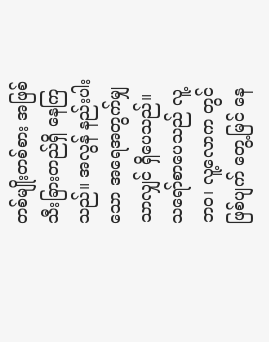တစ်မျိုးတစ်စား အဖြစ် သီးခြားတည်ရှိ နေကြသည်။ အလွန် နည်းပါးသော အရေအတွက်မျှသာလျှင် ရှိပေသည်။ သရော်စာပေသည် လူ့ဘဝ၊ လူ့လောက တွင် ဖြစ်ပျက် တွေ့မြင် နေ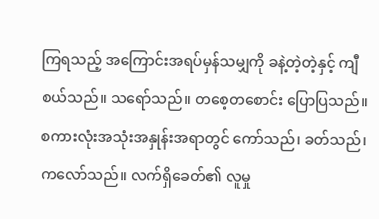ကြရသည့် အကြောင်းအရပ်မှန်သမျှကို ခနဲ့တဲ့တဲ့နှင့် ကျီစယ်သည်။ သရော်သည်။ တစေ့တစောင်း ပြောပြသည်။ စကားလုံးအသုံးအနှုန်းအရာတွင် ကော်သည်၊ ခတ်သည်၊ ကလော်သည်။ လက်ရှိခေတ်၏ လူမှု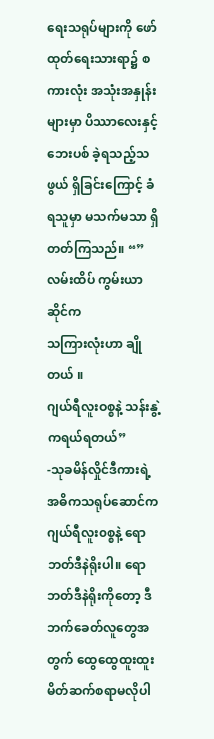ရေးသရုပ်များကို ဖော်ထုတ်ရေးသားရာ၌ စကားလုံး အသုံးအနှုန်းများမှာ ပိဿာလေးနှင့် ဘေးပစ် ခဲ့ရသည့်သဖွယ် ရှိခြင်းကြောင့် ခံရသူမှာ မသက်မသာ ရှိတတ်ကြသည်။ “” လမ်းထိပ် ကွမ်းယာဆိုင်က
သကြားလုံးဟာ ချိုတယ် ။
ဂျယ်ရီလူးဝစ္စနဲ့ သန်းနွဲ့ကရယ်ရတယ်”
-သုခမိန်လှိုင်ဒီကားရဲ့ အဓိကသရုပ်ဆောင်က ဂျယ်ရီလူး၀စ္စနဲ့ ရောဘတ်ဒီနဲရိုးပါ။ ရောဘတ်ဒီနဲရိုးကိုတော့ ဒီဘက်ခေတ်လူတွေအတွက် ထွေထွေထူးထူး မိတ်ဆက်စရာမလိုပါ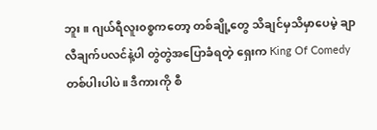ဘူး။ ဂျယ်ရီလူး၀စ္စကတော့ တစ်ချို့တွေ သိချင်မှသိမှာပေမဲ့ ချာလီချက်ပလင်နဲ့ပါ တွဲတွဲအပြောခံရတဲ့ ရှေးက King Of Comedy တစ်ပါးပါပဲ။ ဒီကားကို စီ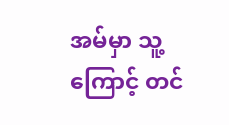အမ်မှာ သူ့ကြောင့် တင်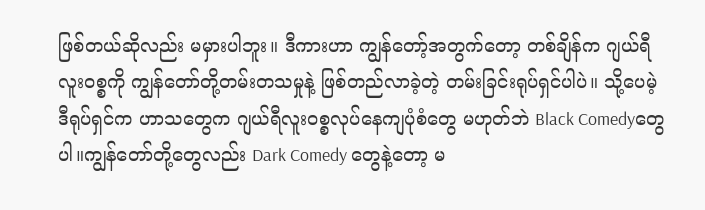ဖြစ်တယ်ဆိုလည်း မမှားပါဘူး။ ဒီကားဟာ ကျွန်တော့်အတွက်တော့ တစ်ချိန်က ဂျယ်ရီလူး၀စ္စကို ကျွန်တော်တို့တမ်းတသမှုနဲ့ ဖြစ်တည်လာခဲ့တဲ့ တမ်းခြင်းရုပ်ရှင်ပါပဲ။ သို့ပေမဲ့ ဒီရုပ်ရှင်က ဟာသတွေက ဂျယ်ရီလူး၀စ္စလုပ်နေကျပုံစံတွေ မဟုတ်ဘဲ Black Comedyတွေပါ။ကျွန်တော်တို့တွေလည်း Dark Comedy တွေနဲ့တော့ မ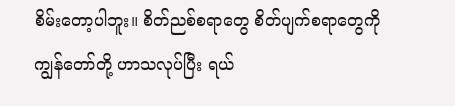စိမ်းတော့ပါဘူး။ စိတ်ညစ်စရာတွေ စိတ်ပျက်စရာတွေကို ကျွန်တော်တို့ ဟာသလုပ်ပြီး ရယ်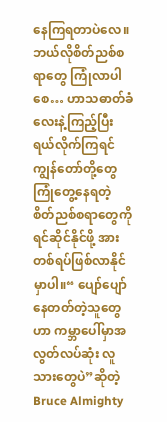နေကြရတာပဲလေ။ ဘယ်လိုစိတ်ညစ်စရာတွေ ကြုံလာပါစေ… ဟာသဓာတ်ခံလေးနဲ့ကြည့်ပြီး ရယ်လိုက်ကြရင် ကျွန်တော်တို့တွေ ကြုံတွေ့နေရတဲ့ စိတ်ညစ်စရာတွေကို ရင်ဆိုင်နိုင်ဖို့ အားတစ်ရပ်ဖြစ်လာနိုင်မှာပါ။“ ပျော်ပျော်နေတတ်တဲ့သူတွေဟာ ကမ္ဘာပေါ်မှာအလွတ်လပ်ဆုံး လူသားတွေပဲ”ဆိုတဲ့ Bruce Almighty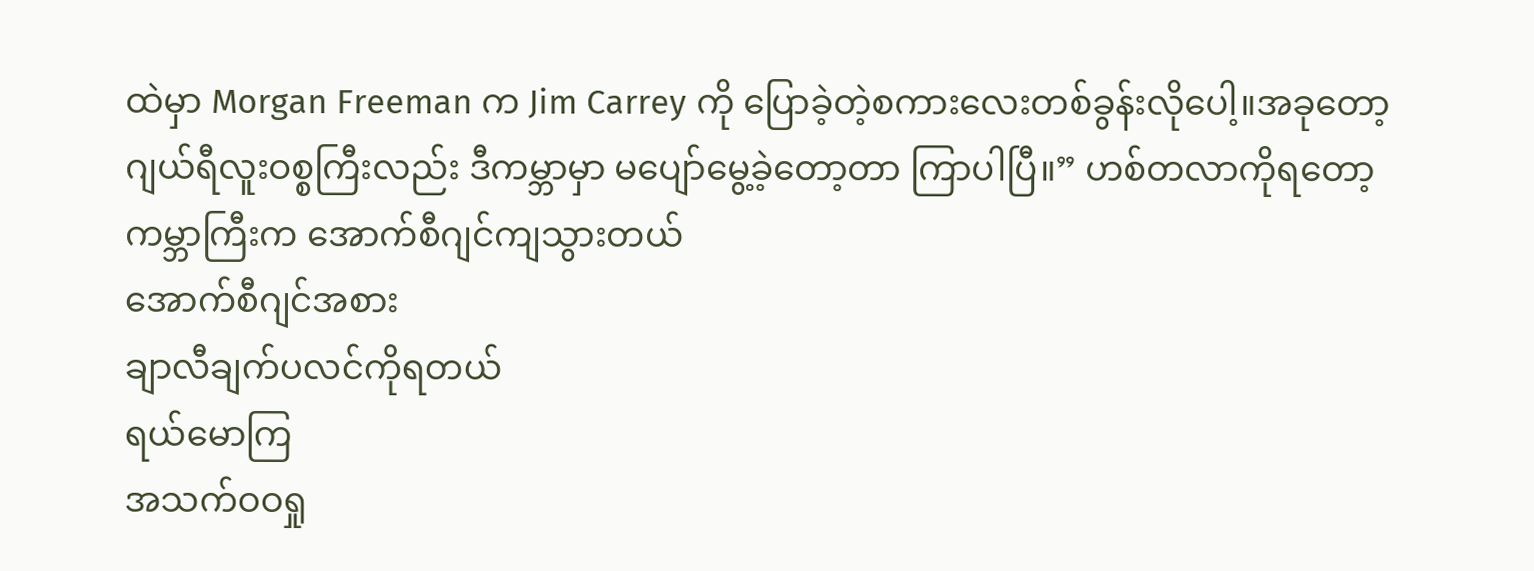ထဲမှာ Morgan Freeman က Jim Carrey ကို ပြောခဲ့တဲ့စကားလေးတစ်ခွန်းလိုပေါ့။အခုတော့ ဂျယ်ရီလူးဝစ္စကြီးလည်း ဒီကမ္ဘာမှာ မပျော်မွေ့ခဲ့တော့တာ ကြာပါပြီ။” ဟစ်တလာကိုရတော့
ကမ္ဘာကြီးက အောက်စီဂျင်ကျသွားတယ်
အောက်စီဂျင်အစား
ချာလီချက်ပလင်ကိုရတယ်
ရယ်မောကြ
အသက်ဝဝရှု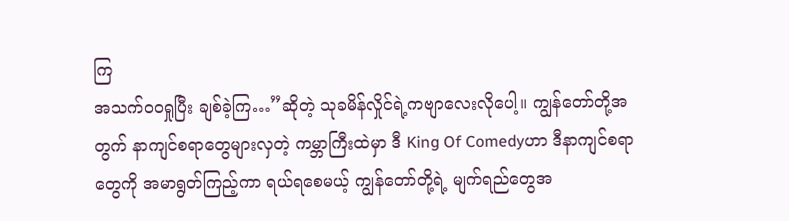ကြ
အသက်ဝဝရှုပြီး ချစ်ခဲ့ကြ…”ဆိုတဲ့ သုခမိန်လှိုင်ရဲ့ကဗျာလေးလိုပေါ့။ ကျွန်တော်တို့အတွက် နာကျင်စရာတွေများလှတဲ့ ကမ္ဘာကြီးထဲမှာ ဒီ King Of Comedyဟာ ဒီနာကျင်စရာတွေကို အမာရွတ်ကြည့်ကာ ရယ်ရစေမယ့် ကျွန်တော်တို့ရဲ့ မျက်ရည်တွေအ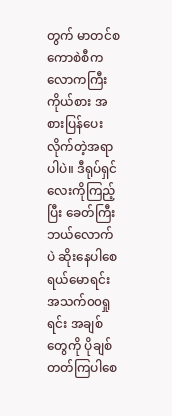တွက် မာတင်စကောစဲစီက လောကကြီးကိုယ်စား အစားပြန်ပေးလိုက်တဲ့အရာပါပဲ။ ဒီရုပ်ရှင်လေးကိုကြည့်ပြီး ခေတ်ကြီးဘယ်လောက်ပဲ ဆိုးနေပါစေ ရယ်မောရင်း အသက်၀၀ရှုရင်း အချစ်တွေကို ပိုချစ်တတ်ကြပါစေ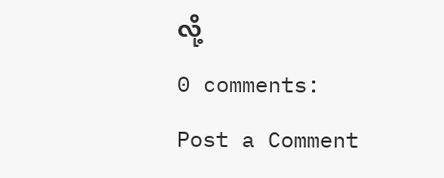လို့
0 comments:
Post a Comment